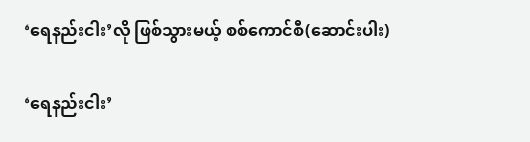‘ရေနည်းငါး’လို ဖြစ်သွားမယ့် စစ်ကောင်စီ(ဆောင်းပါး)

‘ရေနည်းငါး’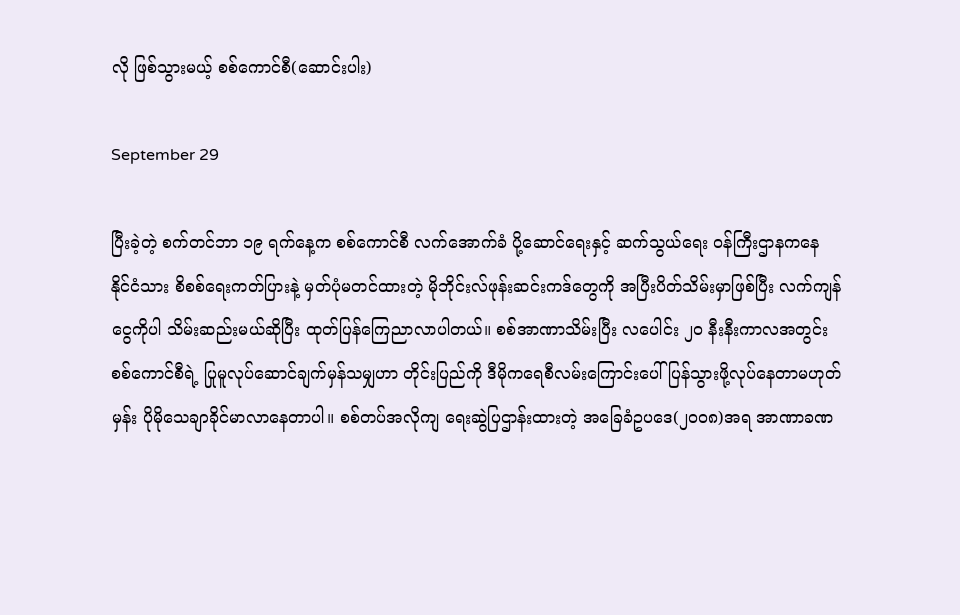လို ဖြစ်သွားမယ့် စစ်ကောင်စီ(ဆောင်းပါး)

September 29

ပြီးခဲ့တဲ့ စက်တင်ဘာ ၁၉ ရက်နေ့က စစ်ကောင်စီ လက်အောက်ခံ ပို့ဆောင်ရေးနှင့် ဆက်သွယ်ရေး ဝန်ကြီးဌာနကနေ နိုင်ငံသား စိစစ်ရေးကတ်ပြားနဲ့ မှတ်ပုံမတင်ထားတဲ့ မိုဘိုင်းလ်ဖုန်းဆင်းကဒ်တွေကို အပြီးပိတ်သိမ်းမှာဖြစ်ပြီး လက်ကျန်ငွေကိုပါ သိမ်းဆည်းမယ်ဆိုပြီး ထုတ်ပြန်ကြေညာလာပါတယ်။ စစ်အာဏာသိမ်းပြီး လပေါင်း ၂၀ နီးနီးကာလအတွင်း စစ်ကောင်စီရဲ့ ပြုမူလုပ်ဆောင်ချက်မှန်သမျှဟာ တိုင်းပြည်ကို ဒီမိုကရေစီလမ်းကြောင်းပေါ် ပြန်သွားဖို့လုပ်နေတာမဟုတ်မှန်း ပိုမိုသေချာခိုင်မာလာနေတာပါ။ စစ်တပ်အလိုကျ ရေးဆွဲပြဌာန်းထားတဲ့ အခြေခံဥပဒေ(၂၀၀၈)အရ အာဏာခဏ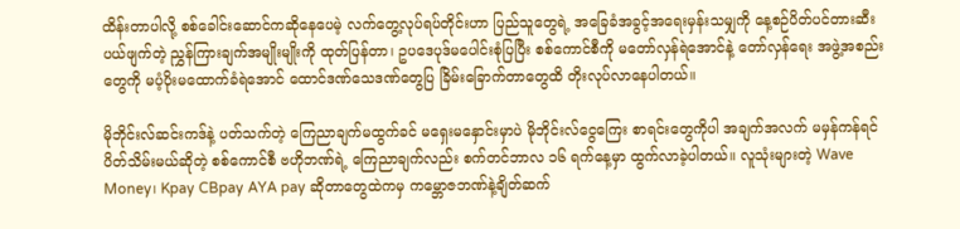ထိန်းတာပါလို့ စစ်ခေါင်းဆောင်ကဆိုနေပေမဲ့ လက်တွေ့လုပ်ရပ်တိုင်းဟာ ပြည်သူတွေရဲ့ အခြေခံအခွင့်အရေးမှန်းသမျှကို နေ့စဉ်ပိတ်ပင်တားဆီး ပယ်ဖျက်တဲ့ ညွှန်ကြားချက်အမျိုးမျိုးကို ထုတ်ပြန်တာ၊ ဥပဒေပုဒ်မပေါင်းစုံပြပြီး စစ်ကောင်စီကို မတော်လှန်ရဲအောင်နဲ့ တော်လှန်ရေး အဖွဲ့အစည်းတွေကို မပံ့ပိုးမထောက်ခံရဲအောင် ထောင်ဒဏ်သေဒဏ်တွေပြ ခြိမ်းခြောက်တာတွေထိ တိုးလုပ်လာနေပါတယ်။

မိုဘိုင်းလ်ဆင်းကဒ်နဲ့ ပတ်သက်တဲ့ ကြေညာချက်မထွက်ခင် မရှေးမနှောင်းမှာပဲ မိုဘိုင်းလ်ငွေကြေး စာရင်းတွေကိုပါ အချက်အလက် မမှန်ကန်ရင် ပိတ်သိမ်းမယ်ဆိုတဲ့ စစ်ကောင်စီ ဗဟိုဘဏ်ရဲ့ ကြေညာချက်လည်း စက်တင်ဘာလ ၁၆ ရက်နေ့မှာ ထွက်လာခဲ့ပါတယ်။ လူသုံးများတဲ့ Wave Money၊ Kpay CBpay AYA pay ဆိုတာတွေထဲကမှ ကမ္ဘောဇဘဏ်နဲ့ချိတ်ဆက်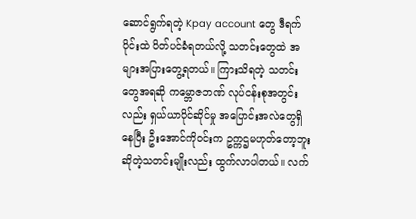ဆောင်ရွက်ရတဲ့ Kpay account တွေ ဒီရက်ပိုင်းထဲ ပိတ်ပင်ခံရတယ်လို့ သတင်းတွေထဲ အများအပြားတွေ့ရတယ်။ ကြားသိရတဲ့ သတင်းတွေအရဆို ကမ္ဘောဇဘဏ် လုပ်ငန်းစုအတွင်းလည်း ရှယ်ယာပိုင်ဆိုင်မှု အပြောင်းအလဲတွေရှိနေပြီး ဦးအောင်ကိုဝင်းက ဥက္ကဌမဟုတ်တော့ဘူး ဆိုတဲ့သတင်းမျိုးလည်း ထွက်လာပါတယ်။ လက်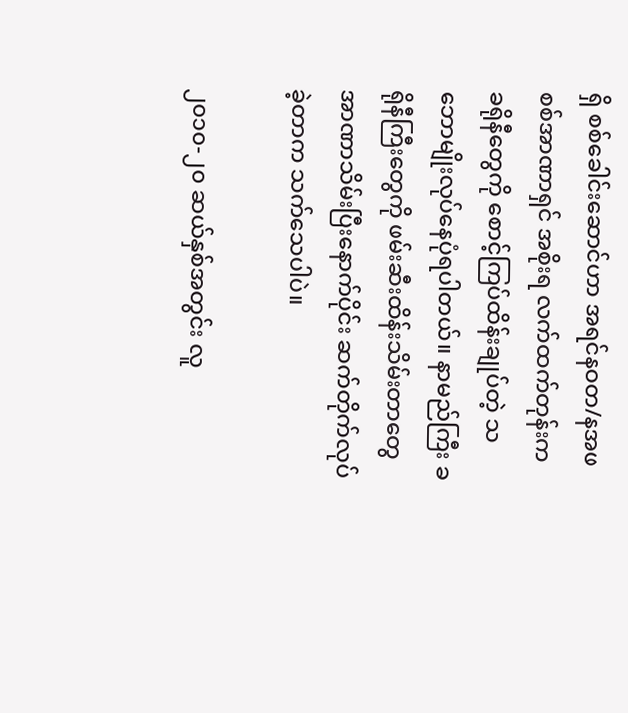ရှိ စစ်ခေါင်းဆောင်ဟာ အရင်နဝတ/နအဖ စစ်အာဏာရှင် အစိုးရ လက်ထက်တုန်းက ခရိုနီတွေကို စောင့်ကြပ်ထိန်းချုပ်တဲ့ သဘောမျိုးလုပ်နေပုံရပါတယ်။ နာမည်ကြီး ခရိုနီကြီးတွေကို ဖမ်းဆီးထိန်းသိမ်းတာတွေ အာဏာသိမ်းပြီးနောက်ပိုင်း ဆက်တိုက်လုပ်ခဲ့တာက သက်သေပါပဲ။

၂၀၁၀-၂၀ ဆယ်နှစ်အတွင်း လူ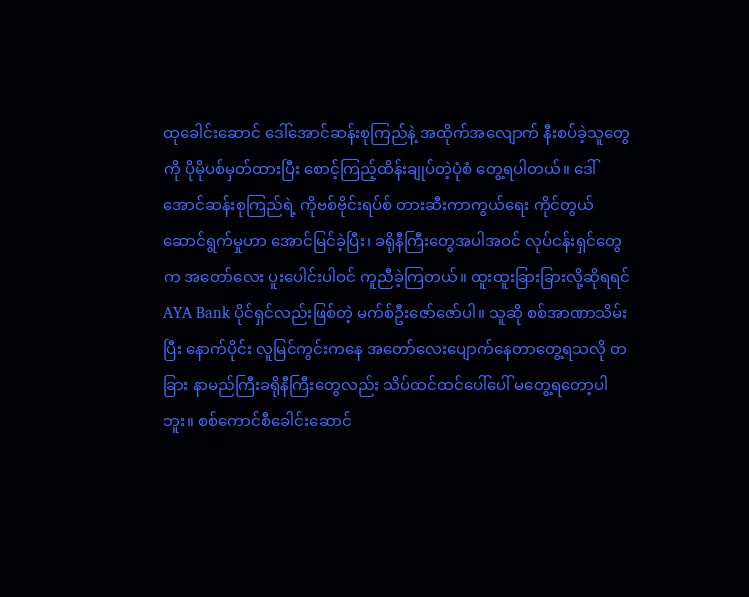ထုခေါင်းဆောင် ဒေါ်အောင်ဆန်းစုကြည်နဲ့ အထိုက်အလျောက် နီးစပ်ခဲ့သူတွေကို ပိုမိုပစ်မှတ်ထားပြီး စောင့်ကြည့်ထိန်းချုပ်တဲ့ပုံစံ တွေ့ရပါတယ်။ ဒေါ်အောင်ဆန်းစုကြည်ရဲ့ ကိုဗစ်ဗိုင်းရပ်စ် တားဆီးကာကွယ်ရေး ကိုင်တွယ်ဆောင်ရွက်မှုဟာ အောင်မြင်ခဲ့ပြီး၊ ခရိုနီကြီးတွေအပါအဝင် လုပ်ငန်းရှင်တွေက အတော်လေး ပူးပေါင်းပါဝင် ကူညီခဲ့ကြတယ်။ ထူးထူးခြားခြားလို့ဆိုရရင် AYA Bank ပိုင်ရှင်လည်းဖြစ်တဲ့ မက်စ်ဦးဇော်ဇော်ပါ။ သူဆို စစ်အာဏာသိမ်းပြီး နောက်ပိုင်း လူမြင်ကွင်းကနေ အတော်လေးပျောက်နေတာ‌တွေ့ရသလို တခြား နာမည်ကြီးခရိုနီကြီးတွေလည်း သိပ်ထင်ထင်ပေါ်ပေါ် မတွေ့ရတော့ပါဘူး။ စစ်ကောင်စီခေါင်းဆောင်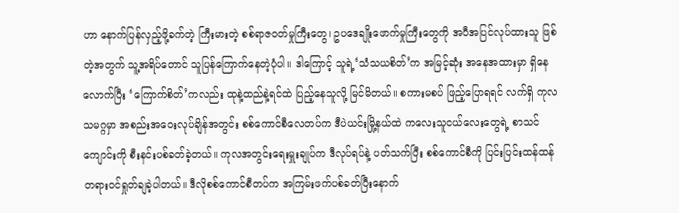ဟာ နောက်ပြန်လှည့်ဖို့ခက်တဲ့ ကြီးမားတဲ့ စစ်ရာဇဝတ်မှုကြီးတွေ၊ ဥပဒေချိုးဖောက်မှုကြီးတွေကို အပီအပြင်လုပ်ထားသူ ဖြစ်တဲ့အတွက် သူ့အရိပ်တောင် သူပြန်ကြောက်နေတဲ့ပုံပါ။ ဒါကြောင့် သူရဲ့‘သံသယစိတ်’က အမြင့်ဆုံး အနေအထားမှာ ရှိနေလောက်ပြီး ‘ကြောက်စိတ်’ကလည်း ထုနဲ့ထည်နဲ့ရင်ထဲ ပြည့်နေသူလို့ မြင်မိတယ်။ စကားမစပ် ဖြည့်ပြောရရင် လက်ရှိ ကုလသမဂ္ဂမှာ အစည်းအဝေးလုပ်ချိန်အတွင်း စစ်ကောင်စီလေတပ်က ဒီပဲယင်းမြို့နယ်ထဲ ကလေးသူငယ်လေးတွေရဲ့ စာသင်ကျောင်းကို စီးနင်းပစ်ခတ်ခဲ့တယ်။ ကုလအတွင်းရေးမှူးချုပ်က ဒီလုပ်ရပ်နဲ့ ပတ်သက်ပြီး စစ်ကောင်စီကို ပြင်းပြင်းထန်ထန် တရားဝင်ရှုတ်ချခဲ့ပါတယ်။ ဒီလိုစစ်ကောင်စီတပ်က အကြမ်းဖက်ပစ်ခတ်ပြီးနောက်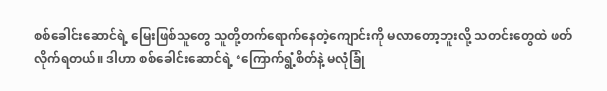စစ်ခေါင်းဆောင်ရဲ့ မြေးဖြစ်သူတွေ သူတို့တက်ရောက်နေတဲ့ကျောင်းကို မလာတော့ဘူးလို့ သတင်းတွေထဲ ဖတ်လိုက်ရတယ်။ ဒါဟာ စစ်ခေါင်းဆောင်ရဲ့ ‘ကြောက်ရွံ့စိတ်နဲ့ မလုံခြုံ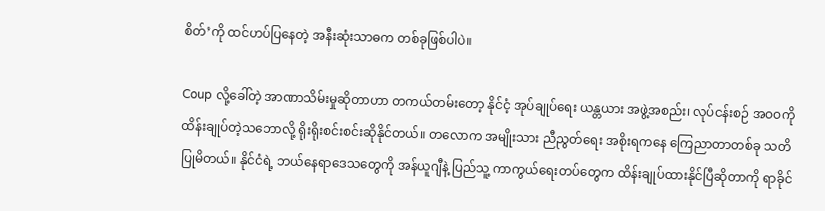စိတ်’ကို ထင်ဟပ်ပြနေတဲ့ အနီးဆုံးသာဓက တစ်ခုဖြစ်ပါပဲ။

Coup လို့ခေါ်တဲ့ အာဏာသိမ်းမှုဆိုတာဟာ တကယ်တမ်းတော့ နိုင်ငံ့ အုပ်ချုပ်ရေး ယန္တယား အဖွဲ့အစည်း၊ လုပ်ငန်းစဉ် အဝဝကို ထိန်းချုပ်တဲ့သဘောလို့ ရိုးရိုးစင်းစင်းဆိုနိုင်တယ်။ တလောက အမျိုးသား ညီညွတ်ရေး အစိုးရကနေ ကြေညာတာတစ်ခု သတိပြုမိတယ်။ နိုင်ငံရဲ့ ဘယ်နေရာဒေသတွေကို အန်ယူဂျီနဲ့ ပြည်သူ့ ကာကွယ်ရေးတပ်တွေက ထိန်းချုပ်ထားနိုင်ပြီဆိုတာကို ရာခိုင်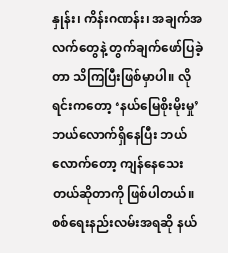နှုန်း၊ ကိန်းဂဏန်း၊ အချက်အလက်တွေနဲ့ တွက်ချက်ဖော်ပြခဲ့တာ သိကြပြီးဖြစ်မှာပါ။ လိုရင်းကတော့ ‘နယ်မြေစိုးမိုးမှု’ ဘယ်လောက်ရှိနေပြီး ဘယ်လောက်တော့ ကျန်နေသေးတယ်ဆိုတာကို ဖြစ်ပါတယ်။ စစ်ရေးနည်းလမ်းအရဆို နယ်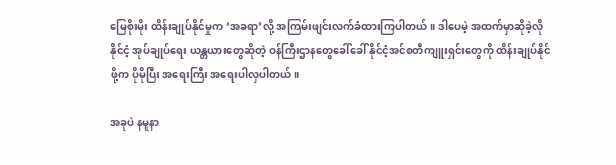မြေစိုးမိုး ထိန်းချုပ်နိုင်မှုက ‘အခရာ’လို့ အကြမ်းဖျင်းလက်ခံထားကြပါတယ်။ ဒါပေမဲ့ အထက်မှာဆိုခဲ့လို နိုင်ငံ့ အုပ်ချုပ်ရေး ယန္တယားတွေဆိုတဲ့ ဝန်ကြီးဌာနတွေခေါ်ခေါ် နိုင်ငံ့အင်စတီကျူးရှင်းတွေကို ထိန်းချုပ်နိုင်ဖို့က ပိုမိုပြီး အရေးကြီး အရေးပါလှပါတယ်။

အခုပဲ နမူနာ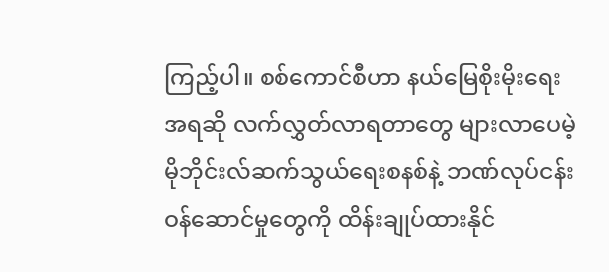ကြည့်ပါ။ စစ်ကောင်စီဟာ နယ်မြေစိုးမိုးရေးအရဆို လက်လွှတ်လာရတာတွေ များလာပေမဲ့ မိုဘိုင်းလ်ဆက်သွယ်ရေးစနစ်နဲ့ ဘဏ်လုပ်ငန်း ဝန်ဆောင်မှုတွေကို ထိန်းချုပ်ထားနိုင်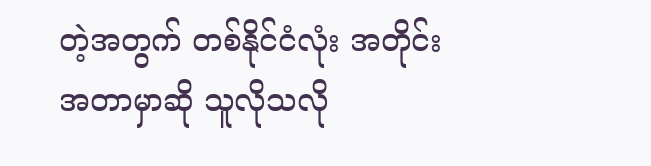တဲ့အတွက် တစ်နိုင်ငံလုံး အတိုင်းအတာမှာဆို သူလိုသလို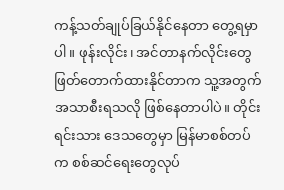ကန့်သတ်ချုပ်ခြယ်နိုင်နေတာ တွေ့ရမှာပါ။ ဖုန်းလိုင်း၊ အင်တာနက်လိုင်းတွေ ဖြတ်တောက်ထားနိုင်တာက သူ့အတွက် အသာစီးရသလို ဖြစ်နေတာပါပဲ။ တိုင်းရင်းသား ဒေသတွေမှာ မြန်မာစစ်တပ်က စစ်ဆင်ရေးတွေလုပ်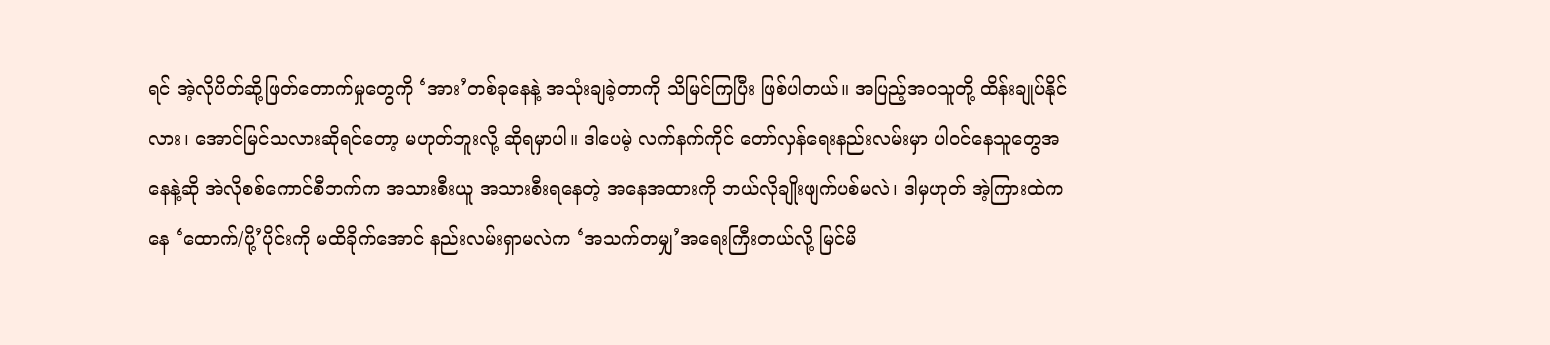ရင် အဲ့လိုပိတ်ဆို့ဖြတ်တောက်မှုတွေကို ‘အား’တစ်ခုနေနဲ့ အသုံးချခဲ့တာကို သိမြင်ကြပြီး ဖြစ်ပါတယ်။ အပြည့်အဝသူတို့ ထိန်းချုပ်နိုင်လား၊ အောင်မြင်သလားဆိုရင်တော့ မဟုတ်ဘူးလို့ ဆိုရမှာပါ။ ဒါပေမဲ့ လက်နက်ကိုင် တော်လှန်ရေးနည်းလမ်းမှာ ပါဝင်နေသူတွေအနေနဲ့ဆို အဲလိုစစ်ကောင်စီဘက်က အသားစီးယူ အသားစီးရနေတဲ့ အနေအထားကို ဘယ်လိုချိုးဖျက်ပစ်မလဲ၊ ဒါမှဟုတ် အဲ့ကြားထဲကနေ ‘ထောက်/ပို့’ပိုင်းကို မထိခိုက်အောင် နည်းလမ်းရှာမလဲက ‘အသက်တမျှ’အရေးကြီးတယ်လို့ မြင်မိ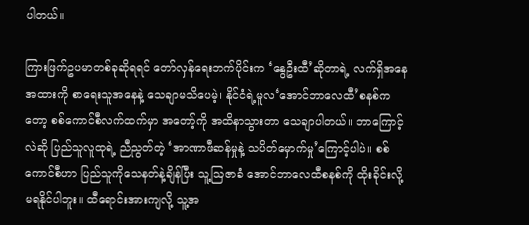ပါတယ်။

ကြားဖြက်ဥပမာတစ်ခုဆိုရရင် တော်လှန်ရေးဘက်ပိုင်းက ‘နွေဦးထီ’ဆိုတာရဲ့ လက်ရှိအနေအထားကို စာရေးသူအနေနဲ့ သေချာမသိပေမဲ့၊ နိုင်ငံရဲ့မူလ‘အောင်ဘာလေထီ’စနစ်ကတော့ စစ်ကောင်စီလက်ထက်မှာ အတော့်ကို အထိနာသွားတာ သေချာပါတယ်။ ဘာကြောင့်လဲဆို ပြည်သူလူထုရဲ့ ညီညွတ်တဲ့ ‘အာဏာဖီဆန်မှုနဲ့ သပိတ်မှောက်မှု’ကြောင့်ပါပဲ။ စစ်ကောင်စီဟာ ပြည်သူကိုသေနတ်နဲ့ချိန်ပြီး သူ့ဩဇာခံ အောင်ဘာလေထီစနစ်ကို ထိုးခိုင်းလို့ မရနိုင်ပါဘူး။ ထီရောင်းအားကျလို့ သူ့အ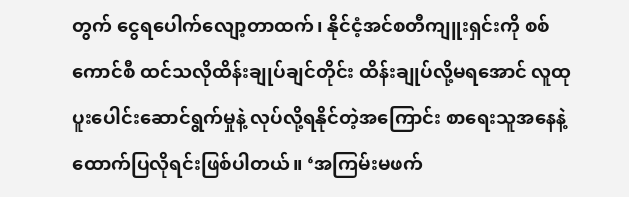တွက် ငွေရပေါက်လျော့တာထက်၊ နိုင်ငံ့အင်စတီကျူးရှင်းကို စစ်ကောင်စီ ထင်သလိုထိန်းချုပ်ချင်တိုင်း ထိန်းချုပ်လို့မရအောင် လူထုပူးပေါင်းဆောင်ရွက်မှုနဲ့ လုပ်လို့ရနိုင်တဲ့အကြောင်း စာရေးသူအနေနဲ့ ထောက်ပြလိုရင်းဖြစ်ပါတယ်။ ‘အကြမ်းမဖက်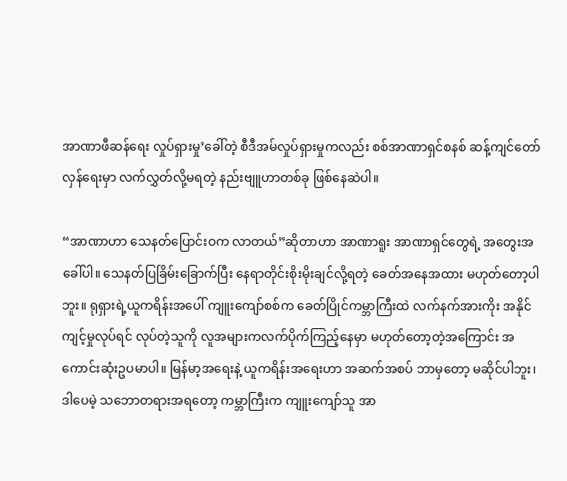အာဏာဖီဆန်ရေး လှုပ်ရှားမှု’ခေါ်တဲ့ စီဒီအမ်လှုပ်ရှားမှုကလည်း စစ်အာဏာရှင်စနစ် ဆန့်ကျင်တော်လှန်ရေးမှာ လက်လွှတ်လို့မရတဲ့ နည်းဗျူဟာတစ်ခု ဖြစ်နေဆဲပါ။

“အာဏာဟာ သေနတ်ပြောင်းဝက လာတယ်”ဆိုတာဟာ အာဏာရူး အာဏာရှင်တွေရဲ့ အတွေးအခေါ်ပါ။ သေနတ်ပြခြိမ်းခြောက်ပြီး နေရာတိုင်းစိုးမိုးချင်လို့ရတဲ့ ခေတ်အနေအထား မဟုတ်တော့ပါဘူး။ ရုရှားရဲ့ယူကရိန်းအပေါ် ကျူးကျော်စစ်က ခေတ်ပြိုင်ကမ္ဘာကြီးထဲ လက်နက်အားကိုး အနိုင်ကျင့်မှုလုပ်ရင် လုပ်တဲ့သူကို လူအများကလက်ပိုက်ကြည့်နေမှာ မဟုတ်တော့တဲ့အကြောင်း အကောင်းဆုံးဥပမာပါ။ မြန်မာ့အရေးနဲ့ ယူကရိန်းအရေးဟာ အဆက်အစပ် ဘာမှတော့ မဆိုင်ပါဘူး၊ ဒါပေမဲ့ သဘောတရားအရတော့ ကမ္ဘာကြီးက ကျူးကျော်သူ အာ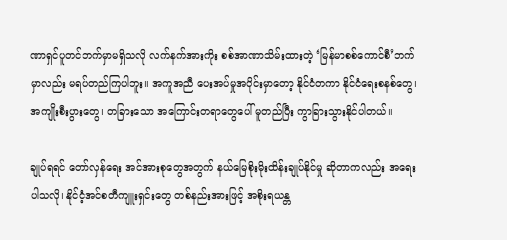ဏာရှင်ပူတင်ဘက်မှာမရှိသလို လက်နက်အားကိုး စစ်အာဏာသိမ်းထားတဲ့ ‘မြန်မာစစ်ကောင်စီ’ဘက်မှာလည်း မရပ်တည်ကြပါဘူး။ အကူအညီ ပေးအပ်မှုအပိုင်းမှာတော့ နိုင်ငံတကာ နိုင်ငံရေးစနစ်တွေ၊ အကျိုးစီးပွားတွေ၊ တခြားသော အကြောင်းတရာတွေပေါ် မူတည်ပြီး ကွာခြားသွားနိုင်ပါတယ်။

ချုပ်ရရင် တော်လှန်ရေး အင်အားစုတွေအတွက် နယ်မြေစိုးမိုးထိန်းချုပ်နိုင်မှု ဆိုတာကလည်း အရေးပါသလို၊ နိုင်ငံ့အင်စတီကျူးရှင်းတွေ တစ်နည်းအားဖြင့် အစိုးရယန္တ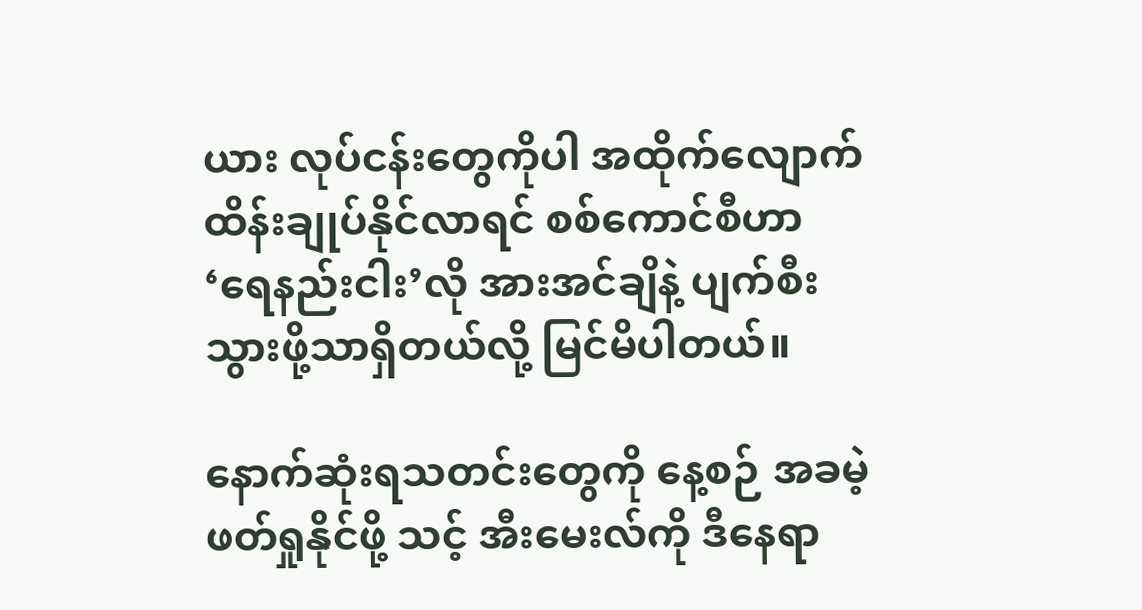ယား လုပ်ငန်းတွေကိုပါ အထိုက်လျောက် ထိန်းချုပ်နိုင်လာရင် စစ်ကောင်စီဟာ ‘ရေနည်းငါး’လို အားအင်ချိနဲ့ ပျက်စီးသွားဖို့သာရှိတယ်လို့ မြင်မိပါတယ်။

နောက်ဆုံးရသတင်းတွေကို နေ့စဉ် အခမဲ့ဖတ်ရှုနိုင်ဖို့ သင့် အီးမေးလ်ကို ဒီနေရာ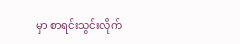မှာ စာရင်းသွင်းလိုက်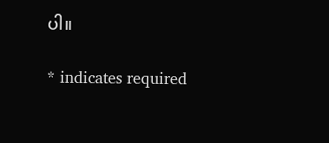ပါ။

* indicates required